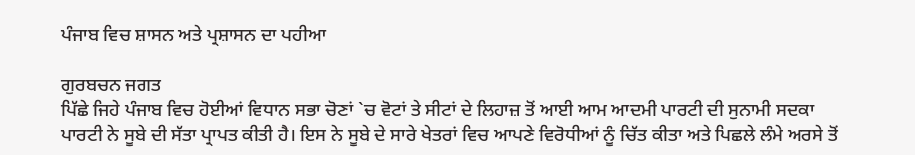ਪੰਜਾਬ ਵਿਚ ਸ਼ਾਸਨ ਅਤੇ ਪ੍ਰਸ਼ਾਸਨ ਦਾ ਪਹੀਆ

ਗੁਰਬਚਨ ਜਗਤ
ਪਿੱਛੇ ਜਿਹੇ ਪੰਜਾਬ ਵਿਚ ਹੋਈਆਂ ਵਿਧਾਨ ਸਭਾ ਚੋਣਾਂ `ਚ ਵੋਟਾਂ ਤੇ ਸੀਟਾਂ ਦੇ ਲਿਹਾਜ਼ ਤੋਂ ਆਈ ਆਮ ਆਦਮੀ ਪਾਰਟੀ ਦੀ ਸੁਨਾਮੀ ਸਦਕਾ ਪਾਰਟੀ ਨੇ ਸੂਬੇ ਦੀ ਸੱਤਾ ਪ੍ਰਾਪਤ ਕੀਤੀ ਹੈ। ਇਸ ਨੇ ਸੂਬੇ ਦੇ ਸਾਰੇ ਖੇਤਰਾਂ ਵਿਚ ਆਪਣੇ ਵਿਰੋਧੀਆਂ ਨੂੰ ਚਿੱਤ ਕੀਤਾ ਅਤੇ ਪਿਛਲੇ ਲੰਮੇ ਅਰਸੇ ਤੋਂ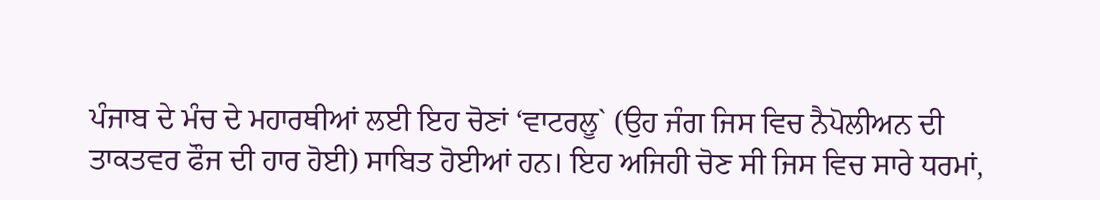ਪੰਜਾਬ ਦੇ ਮੰਚ ਦੇ ਮਹਾਰਥੀਆਂ ਲਈ ਇਹ ਚੋਣਾਂ ‘ਵਾਟਰਲੂ` (ਉਹ ਜੰਗ ਜਿਸ ਵਿਚ ਨੈਪੋਲੀਅਨ ਦੀ ਤਾਕਤਵਰ ਫੌਜ ਦੀ ਹਾਰ ਹੋਈ) ਸਾਬਿਤ ਹੋਈਆਂ ਹਨ। ਇਹ ਅਜਿਹੀ ਚੋਣ ਸੀ ਜਿਸ ਵਿਚ ਸਾਰੇ ਧਰਮਾਂ,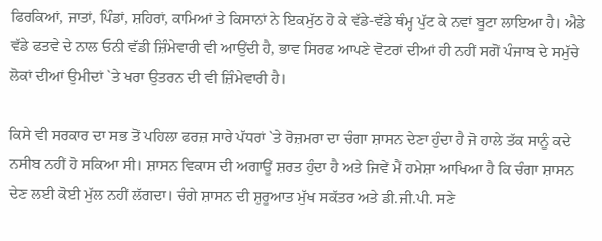ਫਿਰਕਿਆਂ, ਜਾਤਾਂ, ਪਿੰਡਾਂ, ਸ਼ਹਿਰਾਂ, ਕਾਮਿਆਂ ਤੇ ਕਿਸਾਨਾਂ ਨੇ ਇਕਮੁੱਠ ਹੋ ਕੇ ਵੱਡੇ-ਵੱਡੇ ਥੰਮ੍ਹ ਪੁੱਟ ਕੇ ਨਵਾਂ ਬੂਟਾ ਲਾਇਆ ਹੈ। ਐਡੇ ਵੱਡੇ ਫਤਵੇ ਦੇ ਨਾਲ ਓਨੀ ਵੱਡੀ ਜ਼ਿੰਮੇਵਾਰੀ ਵੀ ਆਉਂਦੀ ਹੈ, ਭਾਵ ਸਿਰਫ ਆਪਣੇ ਵੋਟਰਾਂ ਦੀਆਂ ਹੀ ਨਹੀਂ ਸਗੋਂ ਪੰਜਾਬ ਦੇ ਸਮੁੱਚੇ ਲੋਕਾਂ ਦੀਆਂ ਉਮੀਦਾਂ `ਤੇ ਖਰਾ ਉਤਰਨ ਦੀ ਵੀ ਜ਼ਿੰਮੇਵਾਰੀ ਹੈ।

ਕਿਸੇ ਵੀ ਸਰਕਾਰ ਦਾ ਸਭ ਤੋਂ ਪਹਿਲਾ ਫਰਜ਼ ਸਾਰੇ ਪੱਧਰਾਂ `ਤੇ ਰੋਜ਼ਮਰਾ ਦਾ ਚੰਗਾ ਸ਼ਾਸਨ ਦੇਣਾ ਹੁੰਦਾ ਹੈ ਜੋ ਹਾਲੇ ਤੱਕ ਸਾਨੂੰ ਕਦੇ ਨਸੀਬ ਨਹੀਂ ਹੋ ਸਕਿਆ ਸੀ। ਸ਼ਾਸਨ ਵਿਕਾਸ ਦੀ ਅਗਾਊਂ ਸ਼ਰਤ ਹੁੰਦਾ ਹੈ ਅਤੇ ਜਿਵੇਂ ਮੈਂ ਹਮੇਸ਼ਾ ਆਖਿਆ ਹੈ ਕਿ ਚੰਗਾ ਸ਼ਾਸਨ ਦੇਣ ਲਈ ਕੋਈ ਮੁੱਲ ਨਹੀਂ ਲੱਗਦਾ। ਚੰਗੇ ਸ਼ਾਸਨ ਦੀ ਸ਼ੁਰੂਆਤ ਮੁੱਖ ਸਕੱਤਰ ਅਤੇ ਡੀ.ਜੀ.ਪੀ. ਸਣੇ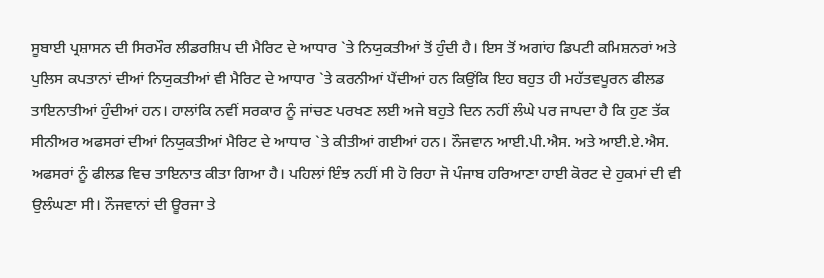ਸੂਬਾਈ ਪ੍ਰਸ਼ਾਸਨ ਦੀ ਸਿਰਮੌਰ ਲੀਡਰਸ਼ਿਪ ਦੀ ਮੈਰਿਟ ਦੇ ਆਧਾਰ `ਤੇ ਨਿਯੁਕਤੀਆਂ ਤੋਂ ਹੁੰਦੀ ਹੈ। ਇਸ ਤੋਂ ਅਗਾਂਹ ਡਿਪਟੀ ਕਮਿਸ਼ਨਰਾਂ ਅਤੇ ਪੁਲਿਸ ਕਪਤਾਨਾਂ ਦੀਆਂ ਨਿਯੁਕਤੀਆਂ ਵੀ ਮੈਰਿਟ ਦੇ ਆਧਾਰ `ਤੇ ਕਰਨੀਆਂ ਪੈਂਦੀਆਂ ਹਨ ਕਿਉਂਕਿ ਇਹ ਬਹੁਤ ਹੀ ਮਹੱਤਵਪੂਰਨ ਫੀਲਡ ਤਾਇਨਾਤੀਆਂ ਹੁੰਦੀਆਂ ਹਨ। ਹਾਲਾਂਕਿ ਨਵੀਂ ਸਰਕਾਰ ਨੂੰ ਜਾਂਚਣ ਪਰਖਣ ਲਈ ਅਜੇ ਬਹੁਤੇ ਦਿਨ ਨਹੀਂ ਲੰਘੇ ਪਰ ਜਾਪਦਾ ਹੈ ਕਿ ਹੁਣ ਤੱਕ ਸੀਨੀਅਰ ਅਫਸਰਾਂ ਦੀਆਂ ਨਿਯੁਕਤੀਆਂ ਮੈਰਿਟ ਦੇ ਆਧਾਰ `ਤੇ ਕੀਤੀਆਂ ਗਈਆਂ ਹਨ। ਨੌਜਵਾਨ ਆਈ.ਪੀ.ਐਸ. ਅਤੇ ਆਈ.ਏ.ਐਸ. ਅਫਸਰਾਂ ਨੂੰ ਫੀਲਡ ਵਿਚ ਤਾਇਨਾਤ ਕੀਤਾ ਗਿਆ ਹੈ। ਪਹਿਲਾਂ ਇੰਝ ਨਹੀਂ ਸੀ ਹੋ ਰਿਹਾ ਜੋ ਪੰਜਾਬ ਹਰਿਆਣਾ ਹਾਈ ਕੋਰਟ ਦੇ ਹੁਕਮਾਂ ਦੀ ਵੀ ਉਲੰਘਣਾ ਸੀ। ਨੌਜਵਾਨਾਂ ਦੀ ਊਰਜਾ ਤੇ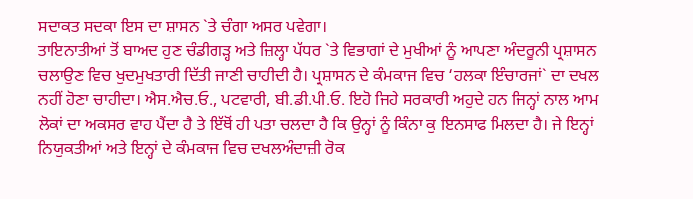ਸਦਾਕਤ ਸਦਕਾ ਇਸ ਦਾ ਸ਼ਾਸਨ `ਤੇ ਚੰਗਾ ਅਸਰ ਪਵੇਗਾ।
ਤਾਇਨਾਤੀਆਂ ਤੋਂ ਬਾਅਦ ਹੁਣ ਚੰਡੀਗੜ੍ਹ ਅਤੇ ਜ਼ਿਲ੍ਹਾ ਪੱਧਰ `ਤੇ ਵਿਭਾਗਾਂ ਦੇ ਮੁਖੀਆਂ ਨੂੰ ਆਪਣਾ ਅੰਦਰੂਨੀ ਪ੍ਰਸ਼ਾਸਨ ਚਲਾਉਣ ਵਿਚ ਖੁਦਮੁਖਤਾਰੀ ਦਿੱਤੀ ਜਾਣੀ ਚਾਹੀਦੀ ਹੈ। ਪ੍ਰਸ਼ਾਸਨ ਦੇ ਕੰਮਕਾਜ ਵਿਚ ‘ਹਲਕਾ ਇੰਚਾਰਜਾਂ` ਦਾ ਦਖਲ ਨਹੀਂ ਹੋਣਾ ਚਾਹੀਦਾ। ਐਸ.ਐਚ.ਓ., ਪਟਵਾਰੀ, ਬੀ.ਡੀ.ਪੀ.ਓ. ਇਹੋ ਜਿਹੇ ਸਰਕਾਰੀ ਅਹੁਦੇ ਹਨ ਜਿਨ੍ਹਾਂ ਨਾਲ ਆਮ ਲੋਕਾਂ ਦਾ ਅਕਸਰ ਵਾਹ ਪੈਂਦਾ ਹੈ ਤੇ ਇੱਥੋਂ ਹੀ ਪਤਾ ਚਲਦਾ ਹੈ ਕਿ ਉਨ੍ਹਾਂ ਨੂੰ ਕਿੰਨਾ ਕੁ ਇਨਸਾਫ ਮਿਲਦਾ ਹੈ। ਜੇ ਇਨ੍ਹਾਂ ਨਿਯੁਕਤੀਆਂ ਅਤੇ ਇਨ੍ਹਾਂ ਦੇ ਕੰਮਕਾਜ ਵਿਚ ਦਖਲਅੰਦਾਜ਼ੀ ਰੋਕ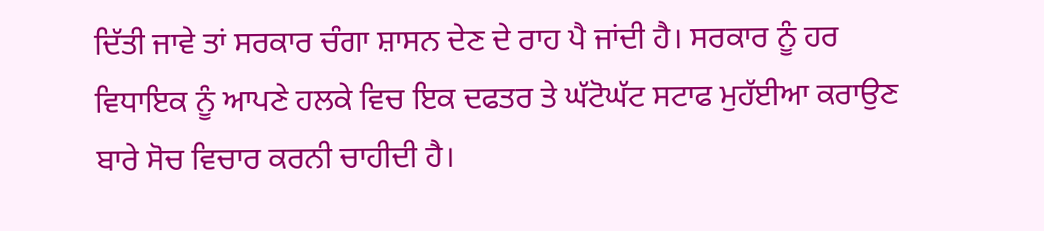ਦਿੱਤੀ ਜਾਵੇ ਤਾਂ ਸਰਕਾਰ ਚੰਗਾ ਸ਼ਾਸਨ ਦੇਣ ਦੇ ਰਾਹ ਪੈ ਜਾਂਦੀ ਹੈ। ਸਰਕਾਰ ਨੂੰ ਹਰ ਵਿਧਾਇਕ ਨੂੰ ਆਪਣੇ ਹਲਕੇ ਵਿਚ ਇਕ ਦਫਤਰ ਤੇ ਘੱਟੋਘੱਟ ਸਟਾਫ ਮੁਹੱਈਆ ਕਰਾਉਣ ਬਾਰੇ ਸੋਚ ਵਿਚਾਰ ਕਰਨੀ ਚਾਹੀਦੀ ਹੈ।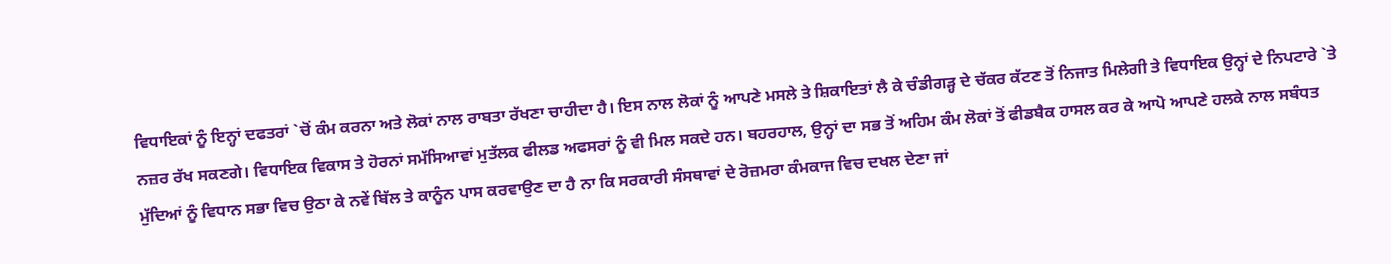ਵਿਧਾਇਕਾਂ ਨੂੰ ਇਨ੍ਹਾਂ ਦਫਤਰਾਂ `ਚੋਂ ਕੰਮ ਕਰਨਾ ਅਤੇ ਲੋਕਾਂ ਨਾਲ ਰਾਬਤਾ ਰੱਖਣਾ ਚਾਹੀਦਾ ਹੈ। ਇਸ ਨਾਲ ਲੋਕਾਂ ਨੂੰ ਆਪਣੇ ਮਸਲੇ ਤੇ ਸ਼ਿਕਾਇਤਾਂ ਲੈ ਕੇ ਚੰਡੀਗੜ੍ਹ ਦੇ ਚੱਕਰ ਕੱਟਣ ਤੋਂ ਨਿਜਾਤ ਮਿਲੇਗੀ ਤੇ ਵਿਧਾਇਕ ਉਨ੍ਹਾਂ ਦੇ ਨਿਪਟਾਰੇ `ਤੇ ਨਜ਼ਰ ਰੱਖ ਸਕਣਗੇ। ਵਿਧਾਇਕ ਵਿਕਾਸ ਤੇ ਹੋਰਨਾਂ ਸਮੱਸਿਆਵਾਂ ਮੁਤੱਲਕ ਫੀਲਡ ਅਫਸਰਾਂ ਨੂੰ ਵੀ ਮਿਲ ਸਕਦੇ ਹਨ। ਬਹਰਹਾਲ, ਉਨ੍ਹਾਂ ਦਾ ਸਭ ਤੋਂ ਅਹਿਮ ਕੰਮ ਲੋਕਾਂ ਤੋਂ ਫੀਡਬੈਕ ਹਾਸਲ ਕਰ ਕੇ ਆਪੋ ਆਪਣੇ ਹਲਕੇ ਨਾਲ ਸਬੰਧਤ ਮੁੱਦਿਆਂ ਨੂੰ ਵਿਧਾਨ ਸਭਾ ਵਿਚ ਉਠਾ ਕੇ ਨਵੇਂ ਬਿੱਲ ਤੇ ਕਾਨੂੰਨ ਪਾਸ ਕਰਵਾਉਣ ਦਾ ਹੈ ਨਾ ਕਿ ਸਰਕਾਰੀ ਸੰਸਥਾਵਾਂ ਦੇ ਰੋਜ਼ਮਰਾ ਕੰਮਕਾਜ ਵਿਚ ਦਖਲ ਦੇਣਾ ਜਾਂ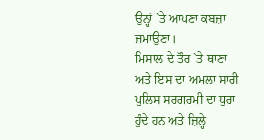ਉਨ੍ਹਾਂ `ਤੇ ਆਪਣਾ ਕਬਜ਼ਾ ਜਮਾਉਣਾ।
ਮਿਸਾਲ ਦੇ ਤੌਰ `ਤੇ ਥਾਣਾ ਅਤੇ ਇਸ ਦਾ ਅਮਲਾ ਸਾਰੀ ਪੁਲਿਸ ਸਰਗਰਮੀ ਦਾ ਧੁਰਾ ਹੁੰਦੇ ਹਨ ਅਤੇ ਜ਼ਿਲ੍ਹੇ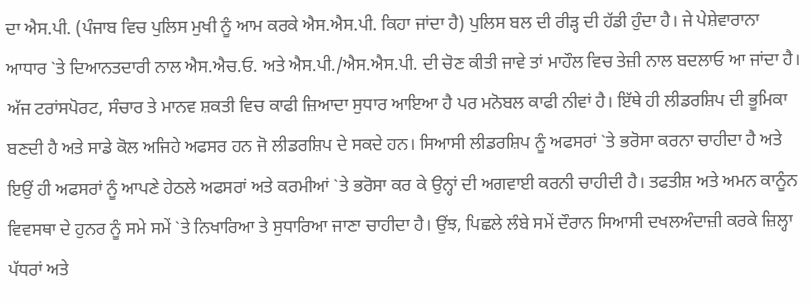ਦਾ ਐਸ.ਪੀ. (ਪੰਜਾਬ ਵਿਚ ਪੁਲਿਸ ਮੁਖੀ ਨੂੰ ਆਮ ਕਰਕੇ ਐਸ.ਐਸ.ਪੀ. ਕਿਹਾ ਜਾਂਦਾ ਹੈ) ਪੁਲਿਸ ਬਲ ਦੀ ਰੀੜ੍ਹ ਦੀ ਹੱਡੀ ਹੁੰਦਾ ਹੈ। ਜੇ ਪੇਸ਼ੇਵਾਰਾਨਾ ਆਧਾਰ `ਤੇ ਦਿਆਨਤਦਾਰੀ ਨਾਲ ਐਸ.ਐਚ.ਓ. ਅਤੇ ਐਸ.ਪੀ./ਐਸ.ਐਸ.ਪੀ. ਦੀ ਚੋਣ ਕੀਤੀ ਜਾਵੇ ਤਾਂ ਮਾਹੌਲ ਵਿਚ ਤੇਜ਼ੀ ਨਾਲ ਬਦਲਾਓ ਆ ਜਾਂਦਾ ਹੈ। ਅੱਜ ਟਰਾਂਸਪੋਰਟ, ਸੰਚਾਰ ਤੇ ਮਾਨਵ ਸ਼ਕਤੀ ਵਿਚ ਕਾਫੀ ਜ਼ਿਆਦਾ ਸੁਧਾਰ ਆਇਆ ਹੈ ਪਰ ਮਨੋਬਲ ਕਾਫੀ ਨੀਵਾਂ ਹੈ। ਇੱਥੇ ਹੀ ਲੀਡਰਸ਼ਿਪ ਦੀ ਭੂਮਿਕਾ ਬਣਦੀ ਹੈ ਅਤੇ ਸਾਡੇ ਕੋਲ ਅਜਿਹੇ ਅਫਸਰ ਹਨ ਜੋ ਲੀਡਰਸ਼ਿਪ ਦੇ ਸਕਦੇ ਹਨ। ਸਿਆਸੀ ਲੀਡਰਸ਼ਿਪ ਨੂੰ ਅਫਸਰਾਂ `ਤੇ ਭਰੋਸਾ ਕਰਨਾ ਚਾਹੀਦਾ ਹੈ ਅਤੇ ਇਉਂ ਹੀ ਅਫਸਰਾਂ ਨੂੰ ਆਪਣੇ ਹੇਠਲੇ ਅਫਸਰਾਂ ਅਤੇ ਕਰਮੀਆਂ `ਤੇ ਭਰੋਸਾ ਕਰ ਕੇ ਉਨ੍ਹਾਂ ਦੀ ਅਗਵਾਈ ਕਰਨੀ ਚਾਹੀਦੀ ਹੈ। ਤਫਤੀਸ਼ ਅਤੇ ਅਮਨ ਕਾਨੂੰਨ ਵਿਵਸਥਾ ਦੇ ਹੁਨਰ ਨੂੰ ਸਮੇ ਸਮੇਂ `ਤੇ ਨਿਖਾਰਿਆ ਤੇ ਸੁਧਾਰਿਆ ਜਾਣਾ ਚਾਹੀਦਾ ਹੈ। ਉਂਝ, ਪਿਛਲੇ ਲੰਬੇ ਸਮੇਂ ਦੌਰਾਨ ਸਿਆਸੀ ਦਖਲਅੰਦਾਜ਼ੀ ਕਰਕੇ ਜ਼ਿਲ੍ਹਾ ਪੱਧਰਾਂ ਅਤੇ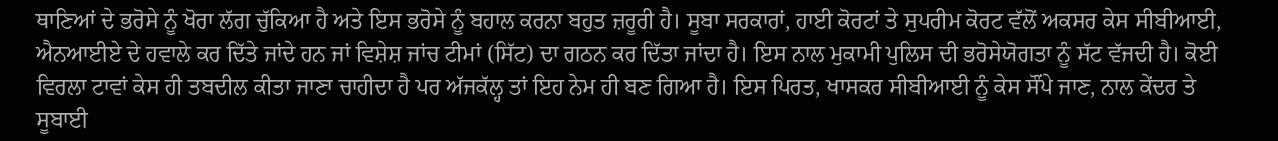ਥਾਣਿਆਂ ਦੇ ਭਰੋਸੇ ਨੂੰ ਖੋਰਾ ਲੱਗ ਚੁੱਕਿਆ ਹੈ ਅਤੇ ਇਸ ਭਰੋਸੇ ਨੂੰ ਬਹਾਲ ਕਰਨਾ ਬਹੁਤ ਜ਼ਰੂਰੀ ਹੈ। ਸੂਬਾ ਸਰਕਾਰਾਂ, ਹਾਈ ਕੋਰਟਾਂ ਤੇ ਸੁਪਰੀਮ ਕੋਰਟ ਵੱਲੋਂ ਅਕਸਰ ਕੇਸ ਸੀਬੀਆਈ, ਐਨਆਈਏ ਦੇ ਹਵਾਲੇ ਕਰ ਦਿੱਤੇ ਜਾਂਦੇ ਹਨ ਜਾਂ ਵਿਸ਼ੇਸ਼ ਜਾਂਚ ਟੀਮਾਂ (ਸਿੱਟ) ਦਾ ਗਠਨ ਕਰ ਦਿੱਤਾ ਜਾਂਦਾ ਹੈ। ਇਸ ਨਾਲ ਮੁਕਾਮੀ ਪੁਲਿਸ ਦੀ ਭਰੋਸੇਯੋਗਤਾ ਨੂੰ ਸੱਟ ਵੱਜਦੀ ਹੈ। ਕੋਈ ਵਿਰਲਾ ਟਾਵਾਂ ਕੇਸ ਹੀ ਤਬਦੀਲ ਕੀਤਾ ਜਾਣਾ ਚਾਹੀਦਾ ਹੈ ਪਰ ਅੱਜਕੱਲ੍ਹ ਤਾਂ ਇਹ ਨੇਮ ਹੀ ਬਣ ਗਿਆ ਹੈ। ਇਸ ਪਿਰਤ, ਖਾਸਕਰ ਸੀਬੀਆਈ ਨੂੰ ਕੇਸ ਸੌਂਪੇ ਜਾਣ, ਨਾਲ ਕੇਂਦਰ ਤੇ ਸੂਬਾਈ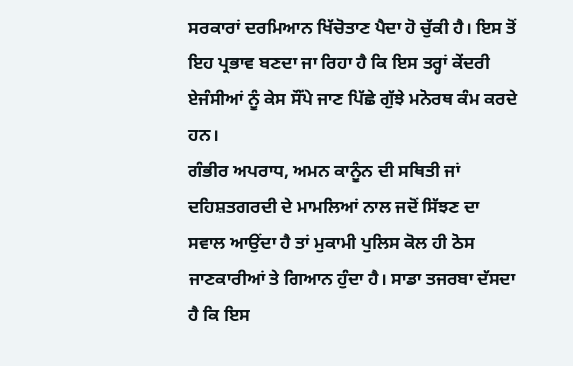ਸਰਕਾਰਾਂ ਦਰਮਿਆਨ ਖਿੱਚੋਤਾਣ ਪੈਦਾ ਹੋ ਚੁੱਕੀ ਹੈ। ਇਸ ਤੋਂ ਇਹ ਪ੍ਰਭਾਵ ਬਣਦਾ ਜਾ ਰਿਹਾ ਹੈ ਕਿ ਇਸ ਤਰ੍ਹਾਂ ਕੇਂਦਰੀ ਏਜੰਸੀਆਂ ਨੂੰ ਕੇਸ ਸੌਂਪੇ ਜਾਣ ਪਿੱਛੇ ਗੁੱਝੇ ਮਨੋਰਥ ਕੰਮ ਕਰਦੇ ਹਨ।
ਗੰਭੀਰ ਅਪਰਾਧ, ਅਮਨ ਕਾਨੂੰਨ ਦੀ ਸਥਿਤੀ ਜਾਂ ਦਹਿਸ਼ਤਗਰਦੀ ਦੇ ਮਾਮਲਿਆਂ ਨਾਲ ਜਦੋਂ ਸਿੱਝਣ ਦਾ ਸਵਾਲ ਆਉਂਦਾ ਹੈ ਤਾਂ ਮੁਕਾਮੀ ਪੁਲਿਸ ਕੋਲ ਹੀ ਠੋਸ ਜਾਣਕਾਰੀਆਂ ਤੇ ਗਿਆਨ ਹੁੰਦਾ ਹੈ। ਸਾਡਾ ਤਜਰਬਾ ਦੱਸਦਾ ਹੈ ਕਿ ਇਸ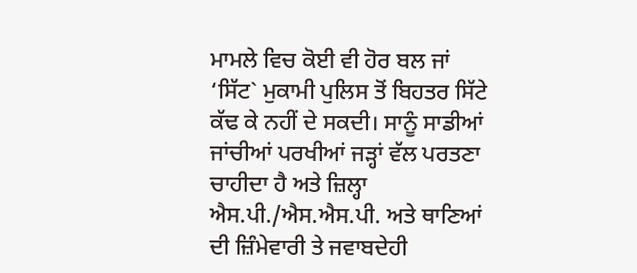ਮਾਮਲੇ ਵਿਚ ਕੋਈ ਵੀ ਹੋਰ ਬਲ ਜਾਂ ‘ਸਿੱਟ` ਮੁਕਾਮੀ ਪੁਲਿਸ ਤੋਂ ਬਿਹਤਰ ਸਿੱਟੇ ਕੱਢ ਕੇ ਨਹੀਂ ਦੇ ਸਕਦੀ। ਸਾਨੂੰ ਸਾਡੀਆਂ ਜਾਂਚੀਆਂ ਪਰਖੀਆਂ ਜੜ੍ਹਾਂ ਵੱਲ ਪਰਤਣਾ ਚਾਹੀਦਾ ਹੈ ਅਤੇ ਜ਼ਿਲ੍ਹਾ ਐਸ.ਪੀ./ਐਸ.ਐਸ.ਪੀ. ਅਤੇ ਥਾਣਿਆਂ ਦੀ ਜ਼ਿੰਮੇਵਾਰੀ ਤੇ ਜਵਾਬਦੇਹੀ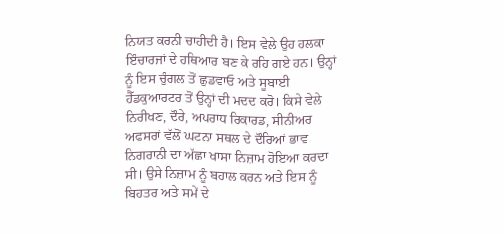ਨਿਯਤ ਕਰਨੀ ਚਾਹੀਦੀ ਹੈ। ਇਸ ਵੇਲੇ ਉਹ ਹਲਕਾ ਇੰਚਾਰਜਾਂ ਦੇ ਹਥਿਆਰ ਬਣ ਕੇ ਰਹਿ ਗਏ ਹਨ। ਉਨ੍ਹਾਂ ਨੂੰ ਇਸ ਚੁੰਗਲ ਤੋਂ ਛੁਡਵਾਓ ਅਤੇ ਸੂਬਾਈ ਹੈੱਡਕੁਆਰਟਰ ਤੋਂ ਉਨ੍ਹਾਂ ਦੀ ਮਦਦ ਕਰੋ। ਕਿਸੇ ਵੇਲੇ ਨਿਰੀਖਣ, ਦੌਰੇ, ਅਪਰਾਧ ਰਿਕਾਰਡ, ਸੀਨੀਅਰ ਅਫਸਰਾਂ ਵੱਲੋਂ ਘਟਨਾ ਸਥਲ ਦੇ ਦੌਰਿਆਂ ਭਾਵ ਨਿਗਰਾਨੀ ਦਾ ਅੱਛਾ ਖਾਸਾ ਨਿਜ਼ਾਮ ਹੋਇਆ ਕਰਦਾ ਸੀ। ਉਸੇ ਨਿਜ਼ਾਮ ਨੂੰ ਬਹਾਲ ਕਰਨ ਅਤੇ ਇਸ ਨੂੰ ਬਿਹਤਰ ਅਤੇ ਸਮੇਂ ਦੇ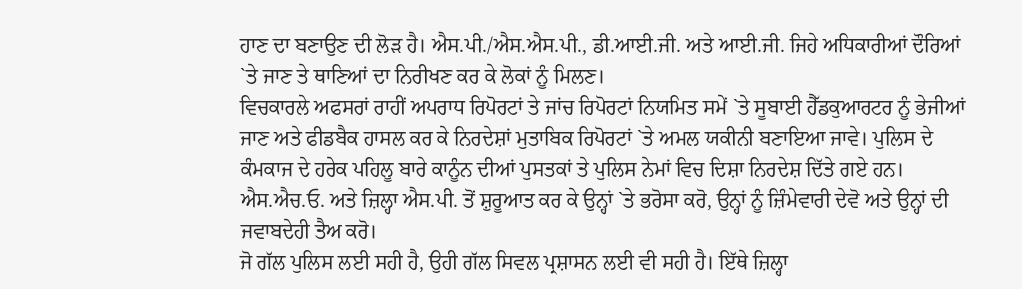ਹਾਣ ਦਾ ਬਣਾਉਣ ਦੀ ਲੋੜ ਹੈ। ਐਸ.ਪੀ./ਐਸ.ਐਸ.ਪੀ., ਡੀ.ਆਈ.ਜੀ. ਅਤੇ ਆਈ.ਜੀ. ਜਿਹੇ ਅਧਿਕਾਰੀਆਂ ਦੌਰਿਆਂ `ਤੇ ਜਾਣ ਤੇ ਥਾਣਿਆਂ ਦਾ ਨਿਰੀਖਣ ਕਰ ਕੇ ਲੋਕਾਂ ਨੂੰ ਮਿਲਣ।
ਵਿਚਕਾਰਲੇ ਅਫਸਰਾਂ ਰਾਹੀਂ ਅਪਰਾਧ ਰਿਪੋਰਟਾਂ ਤੇ ਜਾਂਚ ਰਿਪੋਰਟਾਂ ਨਿਯਮਿਤ ਸਮੇਂ `ਤੇ ਸੂਬਾਈ ਹੈੱਡਕੁਆਰਟਰ ਨੂੰ ਭੇਜੀਆਂ ਜਾਣ ਅਤੇ ਫੀਡਬੈਕ ਹਾਸਲ ਕਰ ਕੇ ਨਿਰਦੇਸ਼ਾਂ ਮੁਤਾਬਿਕ ਰਿਪੋਰਟਾਂ `ਤੇ ਅਮਲ ਯਕੀਨੀ ਬਣਾਇਆ ਜਾਵੇ। ਪੁਲਿਸ ਦੇ ਕੰਮਕਾਜ ਦੇ ਹਰੇਕ ਪਹਿਲੂ ਬਾਰੇ ਕਾਨੂੰਨ ਦੀਆਂ ਪੁਸਤਕਾਂ ਤੇ ਪੁਲਿਸ ਨੇਮਾਂ ਵਿਚ ਦਿਸ਼ਾ ਨਿਰਦੇਸ਼ ਦਿੱਤੇ ਗਏ ਹਨ। ਐਸ.ਐਚ.ਓ. ਅਤੇ ਜ਼ਿਲ੍ਹਾ ਐਸ.ਪੀ. ਤੋਂ ਸ਼ੁਰੂਆਤ ਕਰ ਕੇ ਉਨ੍ਹਾਂ `ਤੇ ਭਰੋਸਾ ਕਰੋ, ਉਨ੍ਹਾਂ ਨੂੰ ਜ਼ਿੰਮੇਵਾਰੀ ਦੇਵੋ ਅਤੇ ਉਨ੍ਹਾਂ ਦੀ ਜਵਾਬਦੇਹੀ ਤੈਅ ਕਰੋ।
ਜੋ ਗੱਲ ਪੁਲਿਸ ਲਈ ਸਹੀ ਹੈ, ਉਹੀ ਗੱਲ ਸਿਵਲ ਪ੍ਰਸ਼ਾਸਨ ਲਈ ਵੀ ਸਹੀ ਹੈ। ਇੱਥੇ ਜ਼ਿਲ੍ਹਾ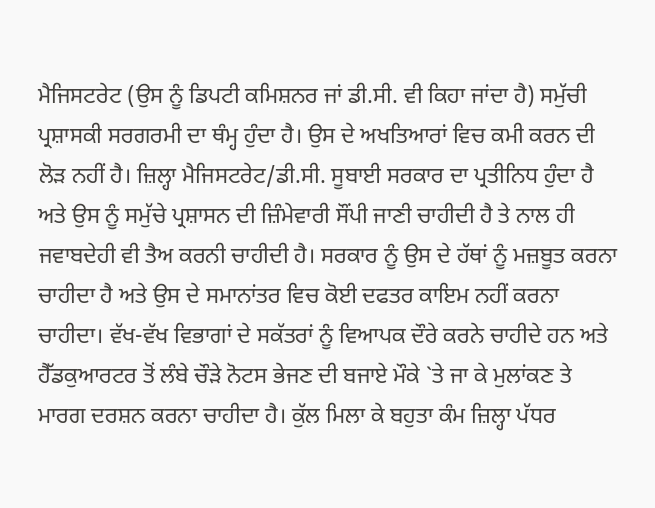ਮੈਜਿਸਟਰੇਟ (ਉਸ ਨੂੰ ਡਿਪਟੀ ਕਮਿਸ਼ਨਰ ਜਾਂ ਡੀ.ਸੀ. ਵੀ ਕਿਹਾ ਜਾਂਦਾ ਹੈ) ਸਮੁੱਚੀ ਪ੍ਰਸ਼ਾਸਕੀ ਸਰਗਰਮੀ ਦਾ ਥੰਮ੍ਹ ਹੁੰਦਾ ਹੈ। ਉਸ ਦੇ ਅਖਤਿਆਰਾਂ ਵਿਚ ਕਮੀ ਕਰਨ ਦੀ ਲੋੜ ਨਹੀਂ ਹੈ। ਜ਼ਿਲ੍ਹਾ ਮੈਜਿਸਟਰੇਟ/ਡੀ.ਸੀ. ਸੂਬਾਈ ਸਰਕਾਰ ਦਾ ਪ੍ਰਤੀਨਿਧ ਹੁੰਦਾ ਹੈ ਅਤੇ ਉਸ ਨੂੰ ਸਮੁੱਚੇ ਪ੍ਰਸ਼ਾਸਨ ਦੀ ਜ਼ਿੰਮੇਵਾਰੀ ਸੌਂਪੀ ਜਾਣੀ ਚਾਹੀਦੀ ਹੈ ਤੇ ਨਾਲ ਹੀ ਜਵਾਬਦੇਹੀ ਵੀ ਤੈਅ ਕਰਨੀ ਚਾਹੀਦੀ ਹੈ। ਸਰਕਾਰ ਨੂੰ ਉਸ ਦੇ ਹੱਥਾਂ ਨੂੰ ਮਜ਼ਬੂਤ ਕਰਨਾ ਚਾਹੀਦਾ ਹੈ ਅਤੇ ਉਸ ਦੇ ਸਮਾਨਾਂਤਰ ਵਿਚ ਕੋਈ ਦਫਤਰ ਕਾਇਮ ਨਹੀਂ ਕਰਨਾ ਚਾਹੀਦਾ। ਵੱਖ-ਵੱਖ ਵਿਭਾਗਾਂ ਦੇ ਸਕੱਤਰਾਂ ਨੂੰ ਵਿਆਪਕ ਦੌਰੇ ਕਰਨੇ ਚਾਹੀਦੇ ਹਨ ਅਤੇ ਹੈੱਡਕੁਆਰਟਰ ਤੋਂ ਲੰਬੇ ਚੌੜੇ ਨੋਟਸ ਭੇਜਣ ਦੀ ਬਜਾਏ ਮੌਕੇ `ਤੇ ਜਾ ਕੇ ਮੁਲਾਂਕਣ ਤੇ ਮਾਰਗ ਦਰਸ਼ਨ ਕਰਨਾ ਚਾਹੀਦਾ ਹੈ। ਕੁੱਲ ਮਿਲਾ ਕੇ ਬਹੁਤਾ ਕੰਮ ਜ਼ਿਲ੍ਹਾ ਪੱਧਰ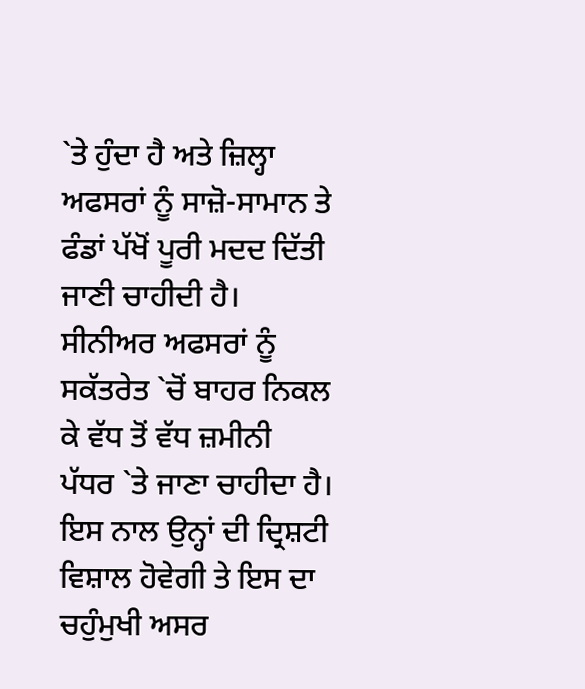`ਤੇ ਹੁੰਦਾ ਹੈ ਅਤੇ ਜ਼ਿਲ੍ਹਾ ਅਫਸਰਾਂ ਨੂੰ ਸਾਜ਼ੋ-ਸਾਮਾਨ ਤੇ ਫੰਡਾਂ ਪੱਖੋਂ ਪੂਰੀ ਮਦਦ ਦਿੱਤੀ ਜਾਣੀ ਚਾਹੀਦੀ ਹੈ। ਸੀਨੀਅਰ ਅਫਸਰਾਂ ਨੂੰ ਸਕੱਤਰੇਤ `ਚੋਂ ਬਾਹਰ ਨਿਕਲ ਕੇ ਵੱਧ ਤੋਂ ਵੱਧ ਜ਼ਮੀਨੀ ਪੱਧਰ `ਤੇ ਜਾਣਾ ਚਾਹੀਦਾ ਹੈ। ਇਸ ਨਾਲ ਉਨ੍ਹਾਂ ਦੀ ਦ੍ਰਿਸ਼ਟੀ ਵਿਸ਼ਾਲ ਹੋਵੇਗੀ ਤੇ ਇਸ ਦਾ ਚਹੁੰਮੁਖੀ ਅਸਰ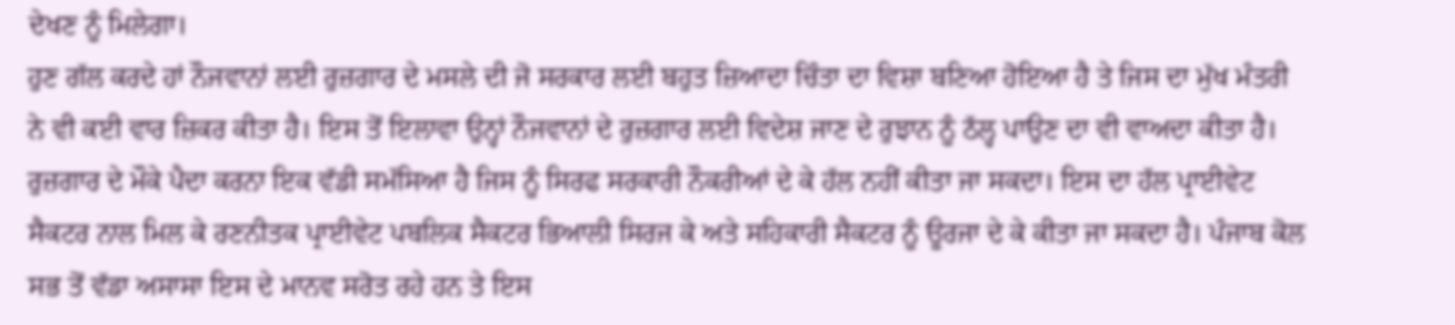ਦੇਖਣ ਨੂੰ ਮਿਲੇਗਾ।
ਹੁਣ ਗੱਲ ਕਰਦੇ ਹਾਂ ਨੌਜਵਾਨਾਂ ਲਈ ਰੁਜ਼ਗਾਰ ਦੇ ਮਸਲੇ ਦੀ ਜੋ ਸਰਕਾਰ ਲਈ ਬਹੁਤ ਜ਼ਿਆਦਾ ਚਿੰਤਾ ਦਾ ਵਿਸ਼ਾ ਬਣਿਆ ਹੋਇਆ ਹੈ ਤੇ ਜਿਸ ਦਾ ਮੁੱਖ ਮੰਤਰੀ ਨੇ ਵੀ ਕਈ ਵਾਰ ਜ਼ਿਕਰ ਕੀਤਾ ਹੈ। ਇਸ ਤੋਂ ਇਲਾਵਾ ਉਨ੍ਹਾਂ ਨੌਜਵਾਨਾਂ ਦੇ ਰੁਜ਼ਗਾਰ ਲਈ ਵਿਦੇਸ਼ ਜਾਣ ਦੇ ਰੁਝਾਨ ਨੂੰ ਠੱਲ੍ਹ ਪਾਉਣ ਦਾ ਵੀ ਵਾਅਦਾ ਕੀਤਾ ਹੈ। ਰੁਜ਼ਗਾਰ ਦੇ ਮੌਕੇ ਪੈਦਾ ਕਰਨਾ ਇਕ ਵੱਡੀ ਸਮੱਸਿਆ ਹੈ ਜਿਸ ਨੂੰ ਸਿਰਫ ਸਰਕਾਰੀ ਨੌਕਰੀਆਂ ਦੇ ਕੇ ਹੱਲ ਨਹੀਂ ਕੀਤਾ ਜਾ ਸਕਦਾ। ਇਸ ਦਾ ਹੱਲ ਪ੍ਰਾਈਵੇਟ ਸੈਕਟਰ ਨਾਲ ਮਿਲ ਕੇ ਰਣਨੀਤਕ ਪ੍ਰਾਈਵੇਟ ਪਬਲਿਕ ਸੈਕਟਰ ਭਿਆਲੀ ਸਿਰਜ ਕੇ ਅਤੇ ਸਹਿਕਾਰੀ ਸੈਕਟਰ ਨੂੰ ਊਰਜਾ ਦੇ ਕੇ ਕੀਤਾ ਜਾ ਸਕਦਾ ਹੈ। ਪੰਜਾਬ ਕੋਲ ਸਭ ਤੋਂ ਵੱਡਾ ਅਸਾਸਾ ਇਸ ਦੇ ਮਾਨਵ ਸਰੋਤ ਰਹੇ ਹਨ ਤੇ ਇਸ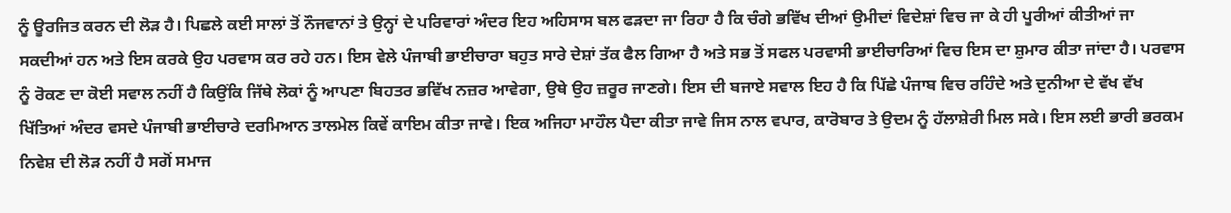ਨੂੰ ਊਰਜਿਤ ਕਰਨ ਦੀ ਲੋੜ ਹੈ। ਪਿਛਲੇ ਕਈ ਸਾਲਾਂ ਤੋਂ ਨੌਜਵਾਨਾਂ ਤੇ ਉਨ੍ਹਾਂ ਦੇ ਪਰਿਵਾਰਾਂ ਅੰਦਰ ਇਹ ਅਹਿਸਾਸ ਬਲ ਫੜਦਾ ਜਾ ਰਿਹਾ ਹੈ ਕਿ ਚੰਗੇ ਭਵਿੱਖ ਦੀਆਂ ਉਮੀਦਾਂ ਵਿਦੇਸ਼ਾਂ ਵਿਚ ਜਾ ਕੇ ਹੀ ਪੂਰੀਆਂ ਕੀਤੀਆਂ ਜਾ ਸਕਦੀਆਂ ਹਨ ਅਤੇ ਇਸ ਕਰਕੇ ਉਹ ਪਰਵਾਸ ਕਰ ਰਹੇ ਹਨ। ਇਸ ਵੇਲੇ ਪੰਜਾਬੀ ਭਾਈਚਾਰਾ ਬਹੁਤ ਸਾਰੇ ਦੇਸ਼ਾਂ ਤੱਕ ਫੈਲ ਗਿਆ ਹੈ ਅਤੇ ਸਭ ਤੋਂ ਸਫਲ ਪਰਵਾਸੀ ਭਾਈਚਾਰਿਆਂ ਵਿਚ ਇਸ ਦਾ ਸ਼ੁਮਾਰ ਕੀਤਾ ਜਾਂਦਾ ਹੈ। ਪਰਵਾਸ ਨੂੰ ਰੋਕਣ ਦਾ ਕੋਈ ਸਵਾਲ ਨਹੀਂ ਹੈ ਕਿਉਂਕਿ ਜਿੱਥੇ ਲੋਕਾਂ ਨੂੰ ਆਪਣਾ ਬਿਹਤਰ ਭਵਿੱਖ ਨਜ਼ਰ ਆਵੇਗਾ, ਉਥੇ ਉਹ ਜ਼ਰੂਰ ਜਾਣਗੇ। ਇਸ ਦੀ ਬਜਾਏ ਸਵਾਲ ਇਹ ਹੈ ਕਿ ਪਿੱਛੇ ਪੰਜਾਬ ਵਿਚ ਰਹਿੰਦੇ ਅਤੇ ਦੁਨੀਆ ਦੇ ਵੱਖ ਵੱਖ ਖਿੱਤਿਆਂ ਅੰਦਰ ਵਸਦੇ ਪੰਜਾਬੀ ਭਾਈਚਾਰੇ ਦਰਮਿਆਨ ਤਾਲਮੇਲ ਕਿਵੇਂ ਕਾਇਮ ਕੀਤਾ ਜਾਵੇ। ਇਕ ਅਜਿਹਾ ਮਾਹੌਲ ਪੈਦਾ ਕੀਤਾ ਜਾਵੇ ਜਿਸ ਨਾਲ ਵਪਾਰ, ਕਾਰੋਬਾਰ ਤੇ ਉਦਮ ਨੂੰ ਹੱਲਾਸ਼ੇਰੀ ਮਿਲ ਸਕੇ। ਇਸ ਲਈ ਭਾਰੀ ਭਰਕਮ ਨਿਵੇਸ਼ ਦੀ ਲੋੜ ਨਹੀਂ ਹੈ ਸਗੋਂ ਸਮਾਜ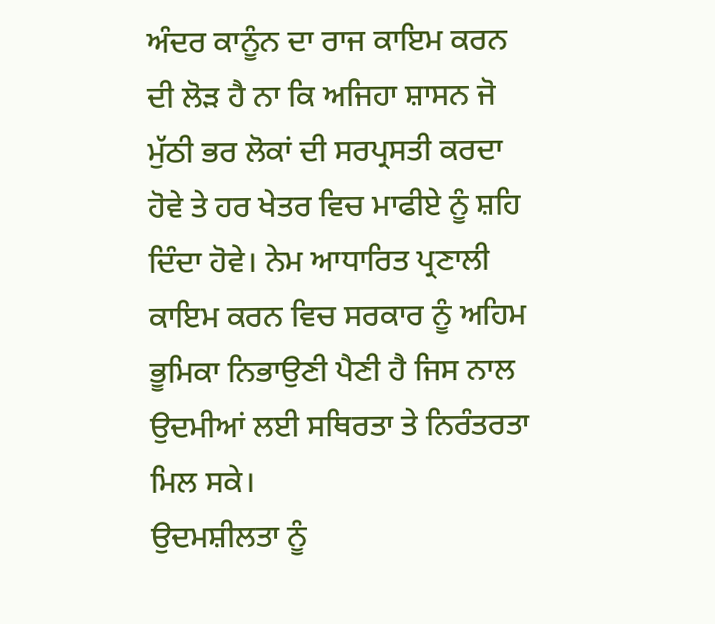ਅੰਦਰ ਕਾਨੂੰਨ ਦਾ ਰਾਜ ਕਾਇਮ ਕਰਨ ਦੀ ਲੋੜ ਹੈ ਨਾ ਕਿ ਅਜਿਹਾ ਸ਼ਾਸਨ ਜੋ ਮੁੱਠੀ ਭਰ ਲੋਕਾਂ ਦੀ ਸਰਪ੍ਰਸਤੀ ਕਰਦਾ ਹੋਵੇ ਤੇ ਹਰ ਖੇਤਰ ਵਿਚ ਮਾਫੀਏ ਨੂੰ ਸ਼ਹਿ ਦਿੰਦਾ ਹੋਵੇ। ਨੇਮ ਆਧਾਰਿਤ ਪ੍ਰਣਾਲੀ ਕਾਇਮ ਕਰਨ ਵਿਚ ਸਰਕਾਰ ਨੂੰ ਅਹਿਮ ਭੂਮਿਕਾ ਨਿਭਾਉਣੀ ਪੈਣੀ ਹੈ ਜਿਸ ਨਾਲ ਉਦਮੀਆਂ ਲਈ ਸਥਿਰਤਾ ਤੇ ਨਿਰੰਤਰਤਾ ਮਿਲ ਸਕੇ।
ਉਦਮਸ਼ੀਲਤਾ ਨੂੰ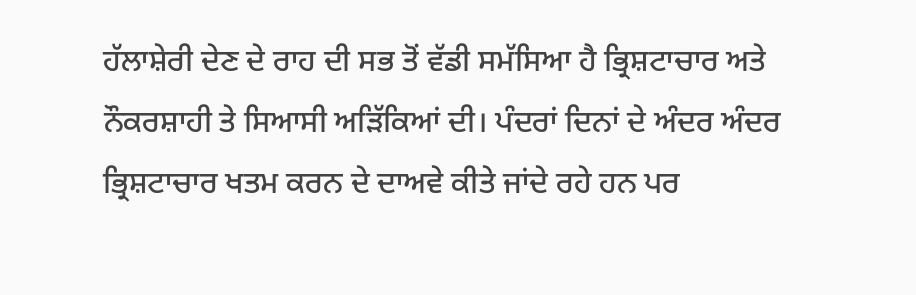ਹੱਲਾਸ਼ੇਰੀ ਦੇਣ ਦੇ ਰਾਹ ਦੀ ਸਭ ਤੋਂ ਵੱਡੀ ਸਮੱਸਿਆ ਹੈ ਭ੍ਰਿਸ਼ਟਾਚਾਰ ਅਤੇ ਨੌਕਰਸ਼ਾਹੀ ਤੇ ਸਿਆਸੀ ਅੜਿੱਕਿਆਂ ਦੀ। ਪੰਦਰਾਂ ਦਿਨਾਂ ਦੇ ਅੰਦਰ ਅੰਦਰ ਭ੍ਰਿਸ਼ਟਾਚਾਰ ਖਤਮ ਕਰਨ ਦੇ ਦਾਅਵੇ ਕੀਤੇ ਜਾਂਦੇ ਰਹੇ ਹਨ ਪਰ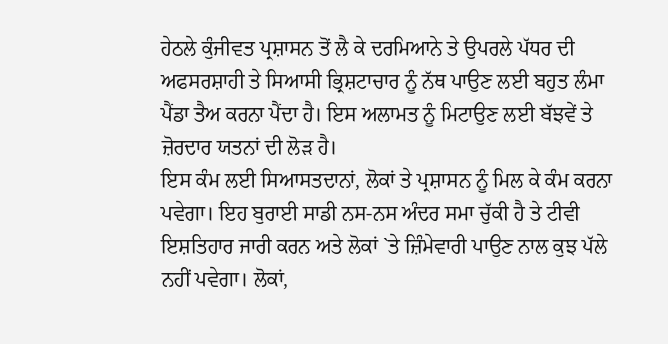ਹੇਠਲੇ ਕੁੰਜੀਵਤ ਪ੍ਰਸ਼ਾਸਨ ਤੋਂ ਲੈ ਕੇ ਦਰਮਿਆਨੇ ਤੇ ਉਪਰਲੇ ਪੱਧਰ ਦੀ ਅਫਸਰਸ਼ਾਹੀ ਤੇ ਸਿਆਸੀ ਭ੍ਰਿਸ਼ਟਾਚਾਰ ਨੂੰ ਨੱਥ ਪਾਉਣ ਲਈ ਬਹੁਤ ਲੰਮਾ ਪੈਂਡਾ ਤੈਅ ਕਰਨਾ ਪੈਂਦਾ ਹੈ। ਇਸ ਅਲਾਮਤ ਨੂੰ ਮਿਟਾਉਣ ਲਈ ਬੱਝਵੇਂ ਤੇ ਜ਼ੋਰਦਾਰ ਯਤਨਾਂ ਦੀ ਲੋੜ ਹੈ।
ਇਸ ਕੰਮ ਲਈ ਸਿਆਸਤਦਾਨਾਂ, ਲੋਕਾਂ ਤੇ ਪ੍ਰਸ਼ਾਸਨ ਨੂੰ ਮਿਲ ਕੇ ਕੰਮ ਕਰਨਾ ਪਵੇਗਾ। ਇਹ ਬੁਰਾਈ ਸਾਡੀ ਨਸ-ਨਸ ਅੰਦਰ ਸਮਾ ਚੁੱਕੀ ਹੈ ਤੇ ਟੀਵੀ ਇਸ਼ਤਿਹਾਰ ਜਾਰੀ ਕਰਨ ਅਤੇ ਲੋਕਾਂ `ਤੇ ਜ਼ਿੰਮੇਵਾਰੀ ਪਾਉਣ ਨਾਲ ਕੁਝ ਪੱਲੇ ਨਹੀਂ ਪਵੇਗਾ। ਲੋਕਾਂ,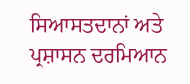ਸਿਆਸਤਦਾਨਾਂ ਅਤੇ ਪ੍ਰਸ਼ਾਸਨ ਦਰਮਿਆਨ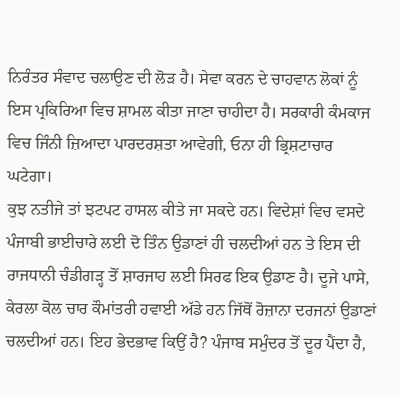ਨਿਰੰਤਰ ਸੰਵਾਦ ਚਲਾਉਣ ਦੀ ਲੋੜ ਹੈ। ਸੇਵਾ ਕਰਨ ਦੇ ਚਾਹਵਾਨ ਲੋਕਾਂ ਨੂੰ ਇਸ ਪ੍ਰਕਿਰਿਆ ਵਿਚ ਸ਼ਾਮਲ ਕੀਤਾ ਜਾਣਾ ਚਾਹੀਦਾ ਹੈ। ਸਰਕਾਰੀ ਕੰਮਕਾਜ ਵਿਚ ਜਿੰਨੀ ਜ਼ਿਆਦਾ ਪਾਰਦਰਸ਼ਤਾ ਆਵੇਗੀ, ਓਨਾ ਹੀ ਭ੍ਰਿਸ਼ਟਾਚਾਰ ਘਟੇਗਾ।
ਕੁਝ ਨਤੀਜੇ ਤਾਂ ਝਟਪਟ ਹਾਸਲ ਕੀਤੇ ਜਾ ਸਕਦੇ ਹਨ। ਵਿਦੇਸ਼ਾਂ ਵਿਚ ਵਸਦੇ ਪੰਜਾਬੀ ਭਾਈਚਾਰੇ ਲਈ ਦੋ ਤਿੰਨ ਉਡਾਣਾਂ ਹੀ ਚਲਦੀਆਂ ਹਨ ਤੇ ਇਸ ਦੀ ਰਾਜਧਾਨੀ ਚੰਡੀਗੜ੍ਹ ਤੋਂ ਸ਼ਾਰਜਾਹ ਲਈ ਸਿਰਫ ਇਕ ਉਡਾਣ ਹੈ। ਦੂਜੇ ਪਾਸੇ, ਕੇਰਲਾ ਕੋਲ ਚਾਰ ਕੌਮਾਂਤਰੀ ਹਵਾਈ ਅੱਡੇ ਹਨ ਜਿੱਥੋਂ ਰੋਜ਼ਾਨਾ ਦਰਜਨਾਂ ਉਡਾਣਾਂ ਚਲਦੀਆਂ ਹਨ। ਇਹ ਭੇਦਭਾਵ ਕਿਉਂ ਹੈ? ਪੰਜਾਬ ਸਮੁੰਦਰ ਤੋਂ ਦੂਰ ਪੈਂਦਾ ਹੈ,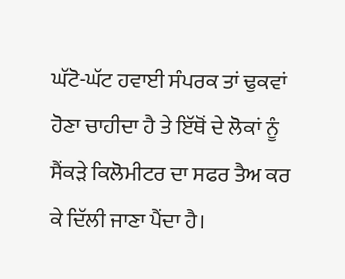ਘੱਟੋ-ਘੱਟ ਹਵਾਈ ਸੰਪਰਕ ਤਾਂ ਢੁਕਵਾਂ ਹੋਣਾ ਚਾਹੀਦਾ ਹੈ ਤੇ ਇੱਥੋਂ ਦੇ ਲੋਕਾਂ ਨੂੰ ਸੈਂਕੜੇ ਕਿਲੋਮੀਟਰ ਦਾ ਸਫਰ ਤੈਅ ਕਰ ਕੇ ਦਿੱਲੀ ਜਾਣਾ ਪੈਂਦਾ ਹੈ।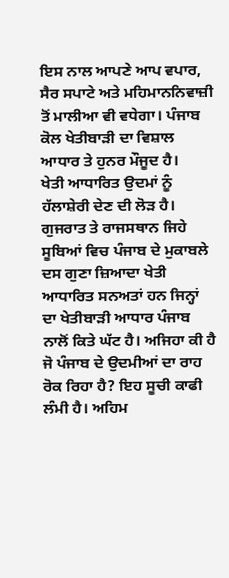ਇਸ ਨਾਲ ਆਪਣੇ ਆਪ ਵਪਾਰ, ਸੈਰ ਸਪਾਟੇ ਅਤੇ ਮਹਿਮਾਨਨਿਵਾਜ਼ੀ ਤੋਂ ਮਾਲੀਆ ਵੀ ਵਧੇਗਾ। ਪੰਜਾਬ ਕੋਲ ਖੇਤੀਬਾੜੀ ਦਾ ਵਿਸ਼ਾਲ ਆਧਾਰ ਤੇ ਹੁਨਰ ਮੌਜੂਦ ਹੈ।
ਖੇਤੀ ਆਧਾਰਿਤ ਉਦਮਾਂ ਨੂੰ ਹੱਲਾਸ਼ੇਰੀ ਦੇਣ ਦੀ ਲੋੜ ਹੈ। ਗੁਜਰਾਤ ਤੇ ਰਾਜਸਥਾਨ ਜਿਹੇ ਸੂਬਿਆਂ ਵਿਚ ਪੰਜਾਬ ਦੇ ਮੁਕਾਬਲੇ ਦਸ ਗੁਣਾ ਜ਼ਿਆਦਾ ਖੇਤੀ ਆਧਾਰਿਤ ਸਨਅਤਾਂ ਹਨ ਜਿਨ੍ਹਾਂ ਦਾ ਖੇਤੀਬਾੜੀ ਆਧਾਰ ਪੰਜਾਬ ਨਾਲੋਂ ਕਿਤੇ ਘੱਟ ਹੈ। ਅਜਿਹਾ ਕੀ ਹੈ ਜੋ ਪੰਜਾਬ ਦੇ ਉਦਮੀਆਂ ਦਾ ਰਾਹ ਰੋਕ ਰਿਹਾ ਹੈ? ਇਹ ਸੂਚੀ ਕਾਫੀ ਲੰਮੀ ਹੈ। ਅਹਿਮ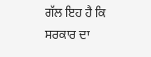ਗੱਲ ਇਹ ਹੈ ਕਿ ਸਰਕਾਰ ਦਾ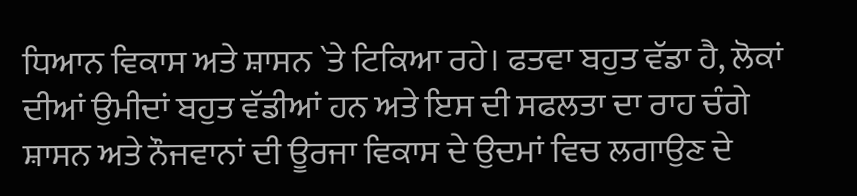ਧਿਆਨ ਵਿਕਾਸ ਅਤੇ ਸ਼ਾਸਨ `ਤੇ ਟਿਕਿਆ ਰਹੇ। ਫਤਵਾ ਬਹੁਤ ਵੱਡਾ ਹੈ, ਲੋਕਾਂ ਦੀਆਂ ਉਮੀਦਾਂ ਬਹੁਤ ਵੱਡੀਆਂ ਹਨ ਅਤੇ ਇਸ ਦੀ ਸਫਲਤਾ ਦਾ ਰਾਹ ਚੰਗੇ ਸ਼ਾਸਨ ਅਤੇ ਨੌਜਵਾਨਾਂ ਦੀ ਊਰਜਾ ਵਿਕਾਸ ਦੇ ਉਦਮਾਂ ਵਿਚ ਲਗਾਉਣ ਦੇ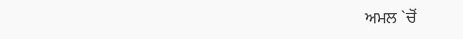ਅਮਲ `ਚੋਂ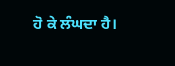ਹੋ ਕੇ ਲੰਘਦਾ ਹੈ।